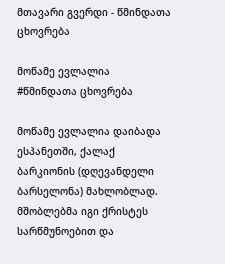მთავარი გვერდი - წმინდათა ცხოვრება

მოწამე ევლალია
#წმინდათა ცხოვრება

მოწამე ევლალია დაიბადა ესპანეთში, ქალაქ ბარკიონის (დღევანდელი ბარსელონა) მახლობლად. მშობლებმა იგი ქრისტეს სარწმუნოებით და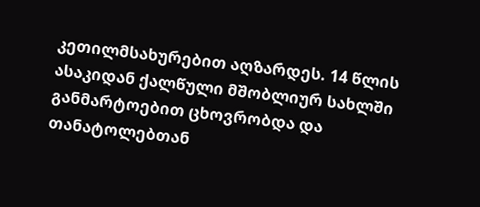კეთილმსახურებით აღზარდეს. 14 წლის ასაკიდან ქალწული მშობლიურ სახლში განმარტოებით ცხოვრობდა და თანატოლებთან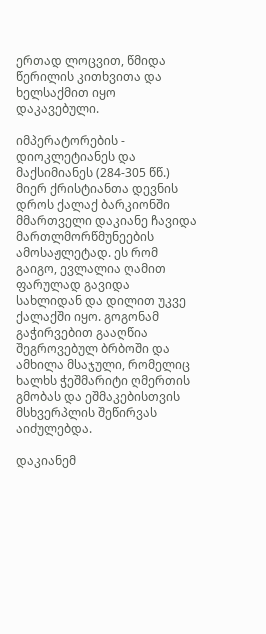ერთად ლოცვით, წმიდა წერილის კითხვითა და ხელსაქმით იყო დაკავებული.

იმპერატორების - დიოკლეტიანეს და მაქსიმიანეს (284-305 წწ.) მიერ ქრისტიანთა დევნის დროს ქალაქ ბარკიონში მმართველი დაკიანე ჩავიდა მართლმორწმუნეების ამოსაჟლეტად. ეს რომ გაიგო, ევლალია ღამით ფარულად გავიდა სახლიდან და დილით უკვე ქალაქში იყო. გოგონამ გაჭირვებით გააღწია შეგროვებულ ბრბოში და ამხილა მსაჯული, რომელიც ხალხს ჭეშმარიტი ღმერთის გმობას და ეშმაკებისთვის მსხვერპლის შეწირვას აიძულებდა.

დაკიანემ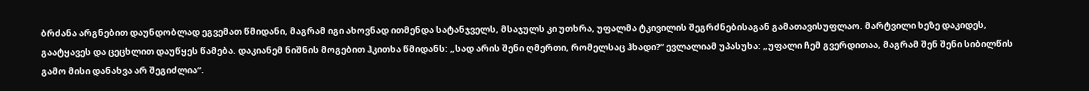ბრძანა არგნებით დაუნდობლად ეგვემათ წმიდანი, მაგრამ იგი ახოვნად ითმენდა სატანჯველს, მსაჯულს კი უთხრა, უფალმა ტკივილის შეგრძნებისაგან გამათავისუფლაო. მარტვილი ხეზე დაკიდეს, გაატყავეს და ცეცხლით დაუწყეს წამება. დაკიანემ ნიშნის მოგებით ჰკითხა წმიდანს: „სად არის შენი ღმერთი, რომელსაც ჰხადი?“ ევლალიამ უპასუხა: „უფალი ჩემ გვერდითაა, მაგრამ შენ შენი სიბილწის გამო მისი დანახვა არ შეგიძლია“.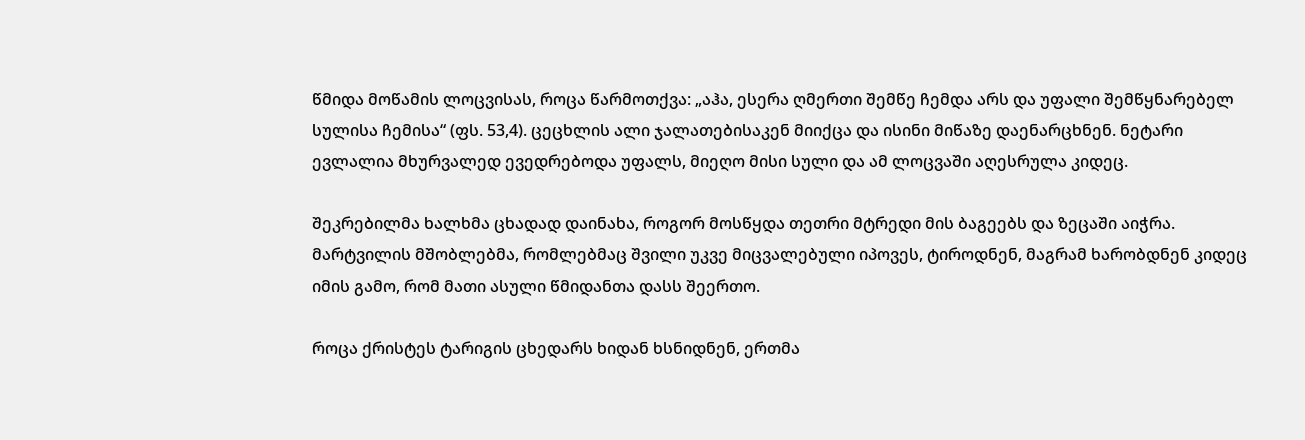წმიდა მოწამის ლოცვისას, როცა წარმოთქვა: „აჰა, ესერა ღმერთი შემწე ჩემდა არს და უფალი შემწყნარებელ სულისა ჩემისა“ (ფს. 53,4). ცეცხლის ალი ჯალათებისაკენ მიიქცა და ისინი მიწაზე დაენარცხნენ. ნეტარი ევლალია მხურვალედ ევედრებოდა უფალს, მიეღო მისი სული და ამ ლოცვაში აღესრულა კიდეც.

შეკრებილმა ხალხმა ცხადად დაინახა, როგორ მოსწყდა თეთრი მტრედი მის ბაგეებს და ზეცაში აიჭრა. მარტვილის მშობლებმა, რომლებმაც შვილი უკვე მიცვალებული იპოვეს, ტიროდნენ, მაგრამ ხარობდნენ კიდეც იმის გამო, რომ მათი ასული წმიდანთა დასს შეერთო.

როცა ქრისტეს ტარიგის ცხედარს ხიდან ხსნიდნენ, ერთმა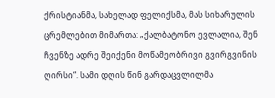ქრისტიანმა, სახელად ფელიქსმა, მას სიხარულის ცრემლებით მიმართა: „ქალბატონო ევლალია, შენ ჩვენზე ადრე შეიქენი მოწამეობრივი გვირგვინის ღირსი“. სამი დღის წინ გარდაცვლილმა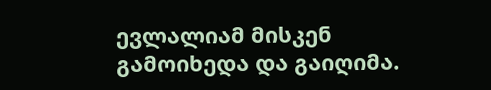ევლალიამ მისკენ გამოიხედა და გაიღიმა.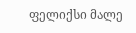ფელიქსი მალე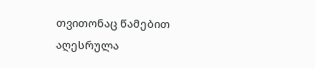თვითონაც წამებით აღესრულა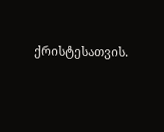ქრისტესათვის.